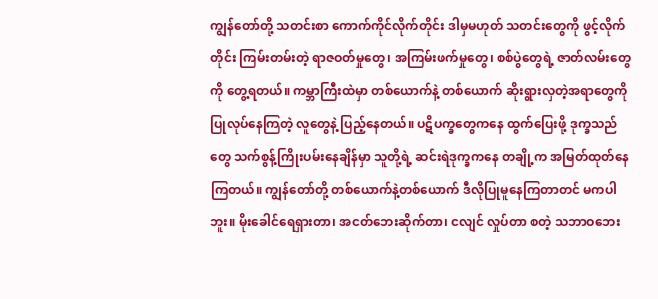ကျွန်တော်တို့ သတင်းစာ ကောက်ကိုင်လိုက်တိုင်း ဒါမှမဟုတ် သတင်းတွေကို ဖွင့်လိုက်တိုင်း ကြမ်းတမ်းတဲ့ ရာဇဝတ်မှုတွေ၊ အကြမ်းဖက်မှုတွေ၊ စစ်ပွဲတွေရဲ့ ဇာတ်လမ်းတွေကို တွေ့ရတယ်။ ကမ္ဘာကြီးထဲမှာ တစ်ယောက်နဲ့ တစ်ယောက် ဆိုးရွားလှတဲ့အရာတွေကို ပြုလုပ်နေကြတဲ့ လူတွေနဲ့ ပြည့်နေတယ်။ ပဋိပက္ခတွေကနေ ထွက်ပြေးဖို့ ဒုက္ခသည်တွေ သက်စွန့်ကြိုးပမ်းနေချိန်မှာ သူတို့ရဲ့ ဆင်းရဲဒုက္ခကနေ တချို့က အမြတ်ထုတ်နေကြတယ်။ ကျွန်တော်တို့ တစ်ယောက်နဲ့တစ်ယောက် ဒီလိုပြုမူနေကြတာတင် မကပါဘူး။ မိုးခေါင်ရေရှားတာ၊ အငတ်ဘေးဆိုက်တာ၊ ငလျင် လှုပ်တာ စတဲ့ သဘာဝဘေး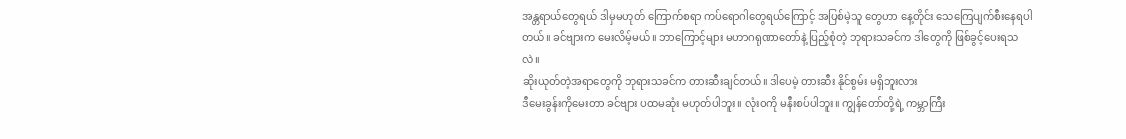အန္တရာယ်တွေရယ် ဒါမှမဟုတ် ကြောက်စရာ ကပ်ရောဂါတွေရယ်ကြောင့် အပြစ်မဲ့သူ တွေဟာ နေ့တိုင်း သေကြေပျက်စီးနေရပါတယ်။ ခင်ဗျားက မေးလိမ့်မယ်။ ဘာကြောင့်များ မဟာဂရုဏာတော်နဲ့ ပြည့်စုံတဲ့ ဘုရားသခင်က ဒါတွေကို ဖြစ်ခွင့်ပေးရသလဲ။
ဆိုးယုတ်တဲ့အရာတွေကို ဘုရားသခင်က တားဆီးချင်တယ်။ ဒါပေမဲ့ တားဆီး နိုင်စွမ်း မရှိဘူးလား
ဒီမေးခွန်းကိုမေးတာ ခင်ဗျား ပထမဆုံး မဟုတ်ပါဘူး။ လုံးဝကို မနီးစပ်ပါဘူး။ ကျွန်တော်တို့ရဲ့ ကမ္ဘာကြီး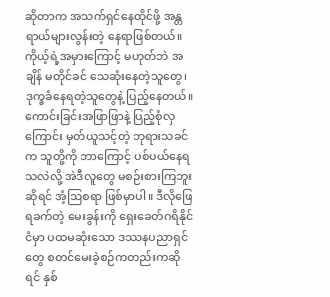ဆိုတာက အသက်ရှင်နေထိုင်ဖို့ အန္တရာယ်များလွန်းတဲ့ နေရာဖြစ်တယ်။ ကိုယ့်ရဲ့အမှားကြောင့် မဟုတ်ဘဲ အချိန် မတိုင်ခင် သေဆုံးနေတဲ့သူတွေ၊ ဒုက္ခခံနေရတဲ့သူတွေနဲ့ ပြည့်နေတယ်။ ကောင်းခြင်းအဖြာဖြာနဲ့ ပြည့်စုံလှကြောင်း မှတ်ယူသင့်တဲ့ ဘုရားသခင်က သူတို့ကို ဘာကြောင့် ပစ်ပယ်နေရသလဲလို့ အဲဒီလူတွေ မစဉ်းစားကြဘူးဆိုရင် အံ့ဩစရာ ဖြစ်မှာပါ။ ဒီလိုဖြေရခက်တဲ့ မေးခွန်းကို ရှေးခေတ်ဂရိနိုင်ငံမှာ ပထမဆုံးသော ဒဿနပညာရှင်တွေ စတင်မေးခဲ့စဉ်ကတည်းကဆိုရင် နှစ်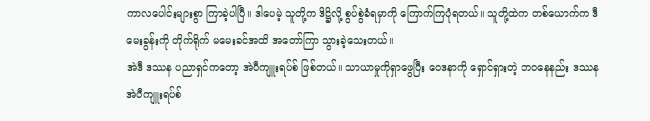ကာလပေါင်းများစွာ ကြာခဲ့ပါပြီ။ ဒါပေမဲ့ သူတို့က ဒိဋ္ဌိလို့ စွပ်စွဲခံရမှာကို ကြောက်ကြပုံရတယ်။ သူတို့ထဲက တစ်ယောက်က ဒီမေးခွန်းကို တိုက်ရိုက် မမေးခင်အထိ အတော်ကြာ သွားခဲ့သေးတယ်။
အဲဒီ ဒဿန ပညာရှင်ကတော့ အဲပီကျူးရပ်စ် ဖြစ်တယ်။ သာယာမှုကိုရှာဖွေပြီး ဝေဒနာကို ရှောင်ရှားတဲ့ ဘဝနေနည်း ဒဿန အဲပီကျူးရပ်စ်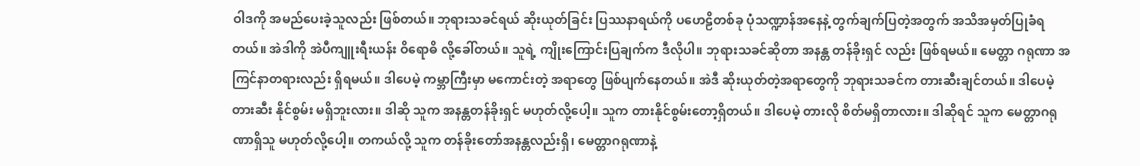ဝါဒကို အမည်ပေးခဲ့သူလည်း ဖြစ်တယ်။ ဘုရားသခင်ရယ် ဆိုးယုတ်ခြင်း ပြဿနာရယ်ကို ပဟေဠိတစ်ခု ပုံသဏ္ဍာန်အနေနဲ့ တွက်ချက်ပြတဲ့အတွက် အသိအမှတ်ပြုခံရတယ်။ အဲဒါကို အဲပီကျူးရီးယန်း ဝိရောဓိ လို့ခေါ်တယ်။ သူရဲ့ ကျိုးကြောင်းပြချက်က ဒီလိုပါ။ ဘုရားသခင်ဆိုတာ အနန္တ တန်ခိုးရှင် လည်း ဖြစ်ရမယ်။ မေတ္တာ ဂရုဏာ အကြင်နာတရားလည်း ရှိရမယ်။ ဒါပေမဲ့ ကမ္ဘာကြီးမှာ မကောင်းတဲ့ အရာတွေ ဖြစ်ပျက်နေတယ်။ အဲဒီ ဆိုးယုတ်တဲ့အရာတွေကို ဘုရားသခင်က တားဆီးချင်တယ်။ ဒါပေမဲ့ တားဆီး နိုင်စွမ်း မရှိဘူးလား။ ဒါဆို သူက အနန္တတန်ခိုးရှင် မဟုတ်လို့ပေါ့။ သူက တားနိုင်စွမ်းတော့ရှိတယ်။ ဒါပေမဲ့ တားလို စိတ်မရှိတာလား။ ဒါဆိုရင် သူက မေတ္တာဂရုဏာရှိသူ မဟုတ်လို့ပေါ့။ တကယ်လို့ သူက တန်ခိုးတော်အနန္တလည်းရှိ၊ မေတ္တာဂရုဏာနဲ့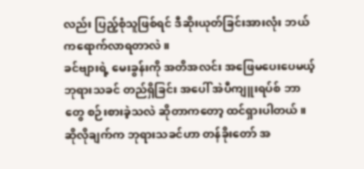လည်း ပြည့်စုံသူဖြစ်ရင် ဒီဆိုးယုတ်ခြင်းအားလုံး ဘယ်ကရောက်လာရတာလဲ။
ခင်ဗျားရဲ့ မေးခွန်းကို အတိအလင်း အဖြေမပေးပေမယ့် ဘုရားသခင် တည်ရှိခြင်း အပေါ် အဲပီကျူးရပ်စ် ဘာတွေ စဉ်းစားခဲ့သလဲ ဆိုတာကတော့ ထင်ရှားပါတယ်။ ဆိုလိုချက်က ဘုရားသခင်ဟာ တန်ခိုးတော် အ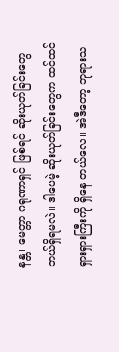နန္တ၊ မေတ္တာ ဂရုဏာရှင် ဖြစ်ရင် ဆိုးယုတ်ခြင်းတွေ ဘယ်ရှိရမလဲ။ ဒါပေမဲ့ ဆိုးယုတ်ခြင်းတွေက ထင်ထင်ရှားရှားကြီးကို ရှိနေ တယ်လေ။ အဲဒီတော့ ဘုရားသ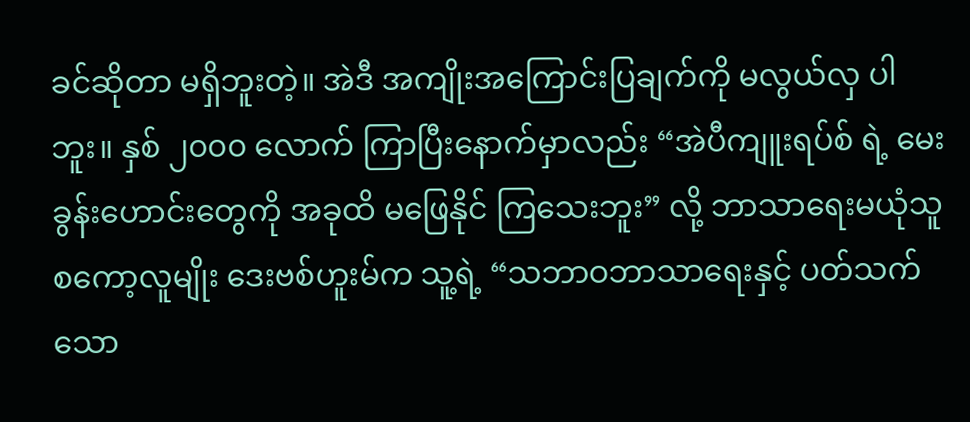ခင်ဆိုတာ မရှိဘူးတဲ့။ အဲဒီ အကျိုးအကြောင်းပြချက်ကို မလွယ်လှ ပါဘူး။ နှစ် ၂၀၀၀ လောက် ကြာပြီးနောက်မှာလည်း “အဲပီကျူးရပ်စ် ရဲ့ မေးခွန်းဟောင်းတွေကို အခုထိ မဖြေနိုင် ကြသေးဘူး” လို့ ဘာသာရေးမယုံသူ စကော့လူမျိုး ဒေးဗစ်ဟူးမ်က သူ့ရဲ့ “သဘာဝဘာသာရေးနှင့် ပတ်သက်သော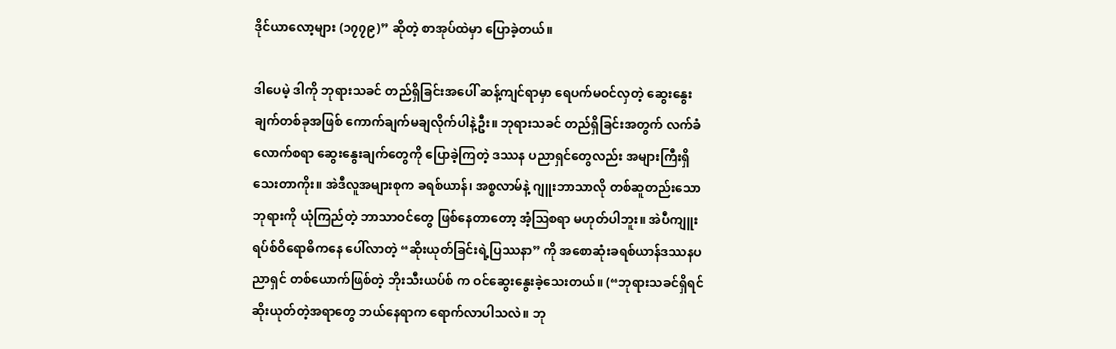ဒိုင်ယာလော့များ (၁၇၇၉)” ဆိုတဲ့ စာအုပ်ထဲမှာ ပြောခဲ့တယ်။

ဒါပေမဲ့ ဒါကို ဘုရားသခင် တည်ရှိခြင်းအပေါ် ဆန့်ကျင်ရာမှာ ရေပက်မဝင်လှတဲ့ ဆွေးနွေးချက်တစ်ခုအဖြစ် ကောက်ချက်မချလိုက်ပါနဲ့ဦး။ ဘုရားသခင် တည်ရှိခြင်းအတွက် လက်ခံလောက်စရာ ဆွေးနွေးချက်တွေကို ပြောခဲ့ကြတဲ့ ဒဿန ပညာရှင်တွေလည်း အများကြီးရှိသေးတာကိုး။ အဲဒီလူအများစုက ခရစ်ယာန်၊ အစ္စလာမ်နဲ့ ဂျူးဘာသာလို တစ်ဆူတည်းသောဘုရားကို ယုံကြည်တဲ့ ဘာသာဝင်တွေ ဖြစ်နေတာတော့ အံ့ဩစရာ မဟုတ်ပါဘူး။ အဲပီကျူးရပ်စ်ဝိရောဓိကနေ ပေါ်လာတဲ့ “ဆိုးယုတ်ခြင်းရဲ့ပြဿနာ” ကို အစောဆုံးခရစ်ယာန်ဒဿနပညာရှင် တစ်ယောက်ဖြစ်တဲ့ ဘိုးသီးယပ်စ် က ဝင်ဆွေးနွေးခဲ့သေးတယ်။ (“ဘုရားသခင်ရှိရင် ဆိုးယုတ်တဲ့အရာတွေ ဘယ်နေရာက ရောက်လာပါသလဲ။ ဘု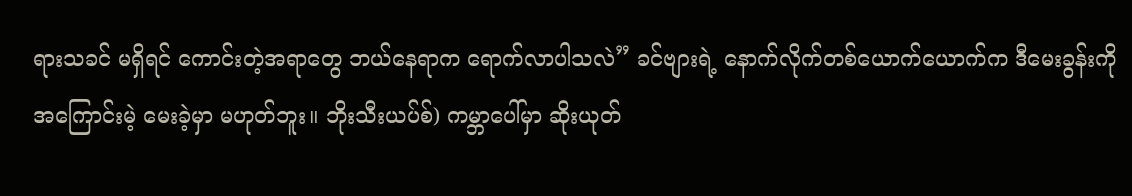ရားသခင် မရှိရင် ကောင်းတဲ့အရာတွေ ဘယ်နေရာက ရောက်လာပါသလဲ” ခင်ဗျားရဲ့ နောက်လိုက်တစ်ယောက်ယောက်က ဒီမေးခွန်းကို အကြောင်းမဲ့ မေးခဲ့မှာ မဟုတ်ဘူး။ ဘိုးသီးယပ်စ်) ကမ္ဘာပေါ်မှာ ဆိုးယုတ်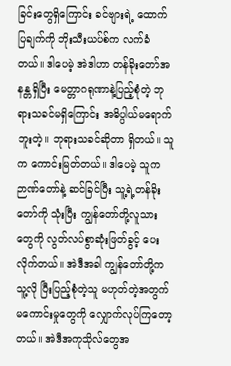ခြင်းတွေရှိကြောင်း ခင်ဗျားရဲ့ ထောက်ပြချက်ကို ဘိုးသီးယပ်စ်က လက်ခံတယ်။ ဒါပေမဲ့ အဲဒါဟာ တန်ခိုးတော်အနန္တရှိပြီး မေတ္တာဂရုဏာနဲ့ပြည့်စုံတဲ့ ဘုရားသခင်မရှိကြောင်း အဓိပ္ပါယ်မရောက်ဘူးတဲ့။ ဘုရားသခင်ဆိုတာ ရှိတယ်။ သူက ကောင်းမြတ်တယ်။ ဒါပေမဲ့ သူက ဉာဏ်တော်နဲ့ ဆင်ခြင်ပြီး သူ့ရဲ့တန်ခိုးတော်ကို သုံးပြီး ကျွန်တော်တို့လူသားတွေကို လွတ်လပ်စွာဆုံးဖြတ်ခွင့် ပေးလိုက်တယ်။ အဲဒီအခါ ကျွန်တော်တို့က သူ့လို ပြီးပြည့်စုံတဲ့သူ မဟုတ်တဲ့အတွက် မကောင်းမှုတွေကို လျှောက်လုပ်ကြတော့တယ်။ အဲဒီအကုသိုလ်တွေအ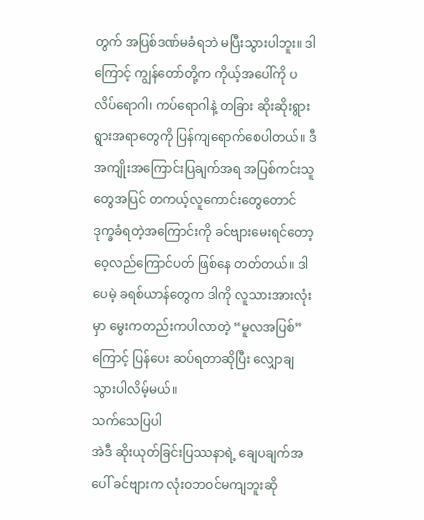တွက် အပြစ်ဒဏ်မခံရဘဲ မပြီးသွားပါဘူး။ ဒါကြောင့် ကျွန်တော်တို့က ကိုယ့်အပေါ်ကို ပလိပ်ရောဂါ၊ ကပ်ရောဂါနဲ့ တခြား ဆိုးဆိုးရွားရွားအရာတွေကို ပြန်ကျရောက်စေပါတယ်။ ဒီအကျိုးအကြောင်းပြချက်အရ အပြစ်ကင်းသူတွေအပြင် တကယ့်လူကောင်းတွေတောင် ဒုက္ခခံရတဲ့အကြောင်းကို ခင်ဗျားမေးရင်တော့ ဝေ့လည်ကြောင်ပတ် ဖြစ်နေ တတ်တယ်။ ဒါပေမဲ့ ခရစ်ယာန်တွေက ဒါကို လူသားအားလုံးမှာ မွေးကတည်းကပါလာတဲ့ “မူလအပြစ်” ကြောင့် ပြန်ပေး ဆပ်ရတာဆိုပြီး လျှောချသွားပါလိမ့်မယ်။
သက်သေပြပါ
အဲဒီ ဆိုးယုတ်ခြင်းပြဿနာရဲ့ ချေပချက်အပေါ် ခင်ဗျားက လုံးဝဘဝင်မကျဘူးဆို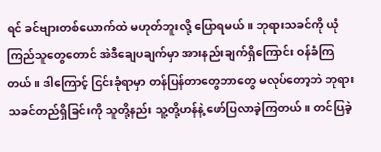ရင် ခင်ဗျားတစ်ယောက်ထဲ မဟုတ်ဘူးလို့ ပြောရမယ်။ ဘုရားသခင်ကို ယုံကြည်သူတွေတောင် အဲဒီချေပချက်မှာ အားနည်းချက်ရှိကြောင်း ဝန်ခံကြတယ်။ ဒါကြောင့် ငြင်းခုံရာမှာ တန်ပြန်တာတွေဘာတွေ မလုပ်တော့ဘဲ ဘုရားသခင်တည်ရှိခြင်းကို သူတို့နည်း သူ့တို့ဟန်နဲ့ ဖော်ပြလာခဲ့ကြတယ်။ တင်ပြခဲ့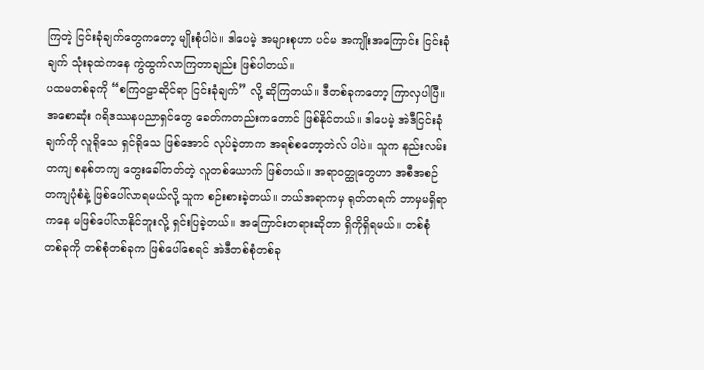ကြတဲ့ ငြင်းခုံချက်တွေကတော့ မျိုးစုံပါပဲ။ ဒါပေမဲ့ အများစုဟာ ပင်မ အကျိုးအကြောင်း ငြင်းခုံချက် သုံးခုထဲကနေ ကွဲထွက်လာကြတာချည်း ဖြစ်ပါတယ်။
ပထမတစ်ခုကို “စကြဝဠာဆိုင်ရာ ငြင်းခုံချက်” လို့ ဆိုကြတယ်။ ဒီတစ်ခုကတော့ ကြာလှပါပြီ။ အစောဆုံး ဂရိဒဿနပညာရှင်တွေ ခေတ်ကတည်းကတောင် ဖြစ်နိုင်တယ်။ ဒါပေမဲ့ အဲဒီငြင်းခုံချက်ကို လူရိုသေ ရှင်ရိုသေ ဖြစ်အောင် လုပ်ခဲ့တာက အရစ်စတော့တဲလ် ပါပဲ။ သူက နည်းလမ်းတကျ စနစ်တကျ တွေးခေါ်တတ်တဲ့ လူတစ်ယောက် ဖြစ်တယ်။ အရာဝတ္ထုတွေဟာ အစီအစဉ်တကျပုံစံနဲ့ ဖြစ်ပေါ်လာရမယ်လို့ သူက စဉ်းစားခဲ့တယ်။ ဘယ်အရာကမှ ရုတ်တရက် ဘာမှမရှိရာကနေ မဖြစ်ပေါ်လာနိုင်ဘူးလို့ ရှင်းပြခဲ့တယ်။ အကြောင်းတရားဆိုတာ ရှိကိုရှိရမယ်။ တစ်စုံတစ်ခုကို တစ်စုံတစ်ခုက ဖြစ်ပေါ်စေရင် အဲဒီတစ်စုံတစ်ခု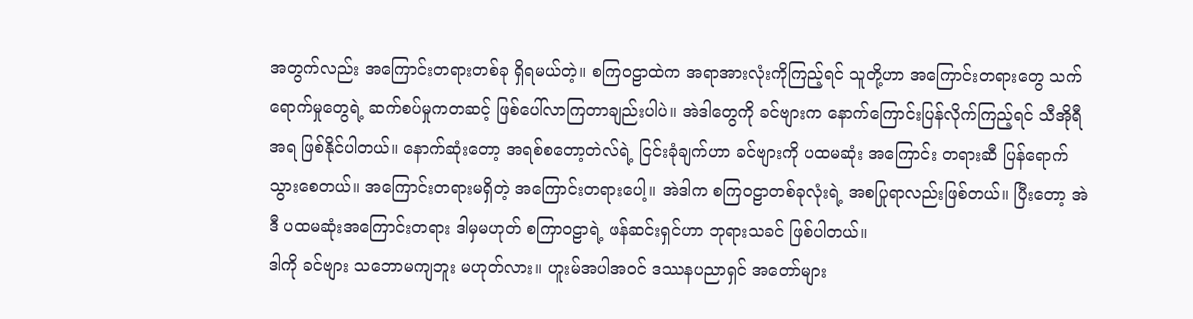အတွက်လည်း အကြောင်းတရားတစ်ခု ရှိရမယ်တဲ့။ စကြဝဠာထဲက အရာအားလုံးကိုကြည့်ရင် သူတို့ဟာ အကြောင်းတရားတွေ သက်ရောက်မှုတွေရဲ့ ဆက်စပ်မှုကတဆင့် ဖြစ်ပေါ်လာကြတာချည်းပါပဲ။ အဲဒါတွေကို ခင်ဗျားက နောက်ကြောင်းပြန်လိုက်ကြည့်ရင် သီအိုရီအရ ဖြစ်နိုင်ပါတယ်။ နောက်ဆုံးတော့ အရစ်စတော့တဲလ်ရဲ့ ငြင်းခုံချက်ဟာ ခင်ဗျားကို ပထမဆုံး အကြောင်း တရားဆီ ပြန်ရောက်သွားစေတယ်။ အကြောင်းတရားမရှိတဲ့ အကြောင်းတရားပေါ့။ အဲဒါက စကြဝဠာတစ်ခုလုံးရဲ့ အစပြုရာလည်းဖြစ်တယ်။ ပြီးတော့ အဲဒီ ပထမဆုံးအကြောင်းတရား ဒါမှမဟုတ် စကြာဝဠာရဲ့ ဖန်ဆင်းရှင်ဟာ ဘုရားသခင် ဖြစ်ပါတယ်။
ဒါကို ခင်ဗျား သဘောမကျဘူး မဟုတ်လား။ ဟူးမ်အပါအဝင် ဒဿနပညာရှင် အတော်များ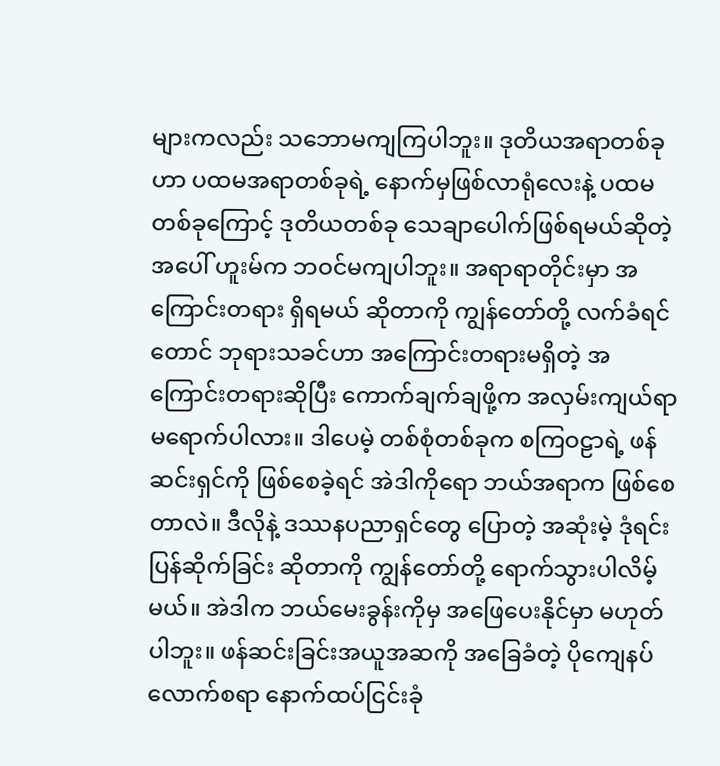များကလည်း သဘောမကျကြပါဘူး။ ဒုတိယအရာတစ်ခုဟာ ပထမအရာတစ်ခုရဲ့ နောက်မှဖြစ်လာရုံလေးနဲ့ ပထမတစ်ခုကြောင့် ဒုတိယတစ်ခု သေချာပေါက်ဖြစ်ရမယ်ဆိုတဲ့အပေါ် ဟူးမ်က ဘဝင်မကျပါဘူး။ အရာရာတိုင်းမှာ အကြောင်းတရား ရှိရမယ် ဆိုတာကို ကျွန်တော်တို့ လက်ခံရင်တောင် ဘုရားသခင်ဟာ အကြောင်းတရားမရှိတဲ့ အကြောင်းတရားဆိုပြီး ကောက်ချက်ချဖို့က အလှမ်းကျယ်ရာ မရောက်ပါလား။ ဒါပေမဲ့ တစ်စုံတစ်ခုက စကြဝဠာရဲ့ ဖန်ဆင်းရှင်ကို ဖြစ်စေခဲ့ရင် အဲဒါကိုရော ဘယ်အရာက ဖြစ်စေတာလဲ။ ဒီလိုနဲ့ ဒဿနပညာရှင်တွေ ပြောတဲ့ အဆုံးမဲ့ ဒုံရင်း ပြန်ဆိုက်ခြင်း ဆိုတာကို ကျွန်တော်တို့ ရောက်သွားပါလိမ့်မယ်။ အဲဒါက ဘယ်မေးခွန်းကိုမှ အဖြေပေးနိုင်မှာ မဟုတ် ပါဘူး။ ဖန်ဆင်းခြင်းအယူအဆကို အခြေခံတဲ့ ပိုကျေနပ်လောက်စရာ နောက်ထပ်ငြင်းခုံ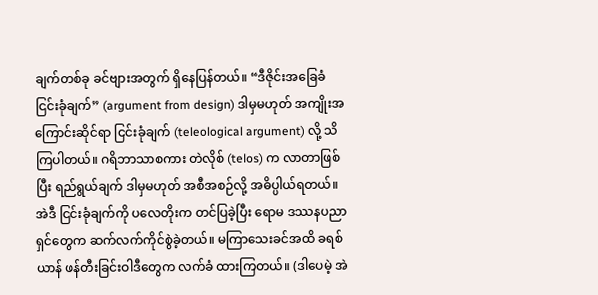ချက်တစ်ခု ခင်ဗျားအတွက် ရှိနေပြန်တယ်။ “ဒီဇိုင်းအခြေခံ ငြင်းခုံချက်” (argument from design) ဒါမှမဟုတ် အကျိုးအကြောင်းဆိုင်ရာ ငြင်းခုံချက် (teleological argument) လို့ သိကြပါတယ်။ ဂရိဘာသာစကား တဲလိုစ် (telos) က လာတာဖြစ်ပြီး ရည်ရွယ်ချက် ဒါမှမဟုတ် အစီအစဉ်လို့ အဓိပ္ပါယ်ရတယ်။ အဲဒီ ငြင်းခုံချက်ကို ပလေတိုးက တင်ပြခဲ့ပြီး ရောမ ဒဿနပညာရှင်တွေက ဆက်လက်ကိုင်စွဲခဲ့တယ်။ မကြာသေးခင်အထိ ခရစ်ယာန် ဖန်တီးခြင်းဝါဒီတွေက လက်ခံ ထားကြတယ်။ (ဒါပေမဲ့ အဲ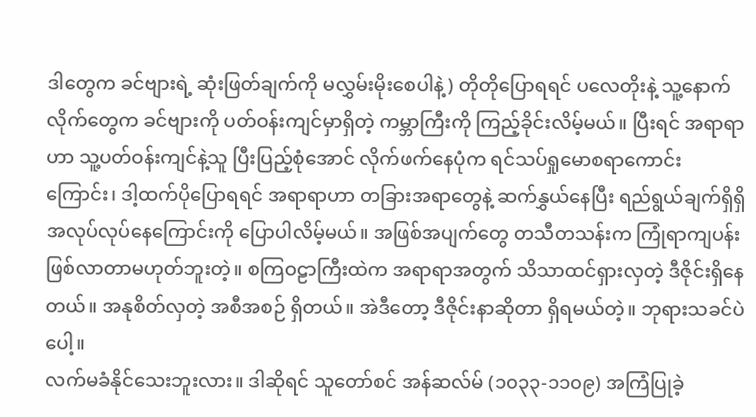ဒါတွေက ခင်ဗျားရဲ့ ဆုံးဖြတ်ချက်ကို မလွှမ်းမိုးစေပါနဲ့) တိုတိုပြောရရင် ပလေတိုးနဲ့ သူ့နောက်လိုက်တွေက ခင်ဗျားကို ပတ်ဝန်းကျင်မှာရှိတဲ့ ကမ္ဘာကြီးကို ကြည့်ခိုင်းလိမ့်မယ်။ ပြီးရင် အရာရာဟာ သူ့ပတ်ဝန်းကျင်နဲ့သူ ပြီးပြည့်စုံအောင် လိုက်ဖက်နေပုံက ရင်သပ်ရှုမောစရာကောင်းကြောင်း၊ ဒါ့ထက်ပိုပြောရရင် အရာရာဟာ တခြားအရာတွေနဲ့ ဆက်နွှယ်နေပြီး ရည်ရွယ်ချက်ရှိရှိ အလုပ်လုပ်နေကြောင်းကို ပြောပါလိမ့်မယ်။ အဖြစ်အပျက်တွေ တသီတသန်းက ကြုံရာကျပန်း ဖြစ်လာတာမဟုတ်ဘူးတဲ့။ စကြဝဠာကြီးထဲက အရာရာအတွက် သိသာထင်ရှားလှတဲ့ ဒီဇိုင်းရှိနေတယ်။ အနုစိတ်လှတဲ့ အစီအစဉ် ရှိတယ်။ အဲဒီတော့ ဒီဇိုင်းနာဆိုတာ ရှိရမယ်တဲ့။ ဘုရားသခင်ပဲပေါ့။
လက်မခံနိုင်သေးဘူးလား။ ဒါဆိုရင် သူတော်စင် အန်ဆလ်မ် (၁၀၃၃-၁၁၀၉) အကြံပြုခဲ့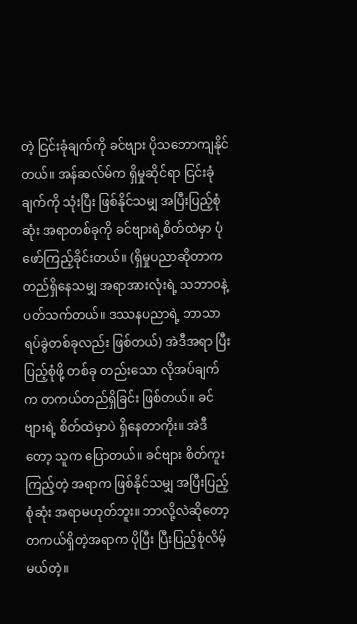တဲ့ ငြင်းခုံချက်ကို ခင်ဗျား ပိုသဘောကျနိုင်တယ်။ အန်ဆလ်မ်က ရှိမှုဆိုင်ရာ ငြင်းခုံချက်ကို သုံးပြီး ဖြစ်နိုင်သမျှ အပြီးပြည့်စုံဆုံး အရာတစ်ခုကို ခင်ဗျားရဲ့စိတ်ထဲမှာ ပုံဖော်ကြည့်ခိုင်းတယ်။ (ရှိမှုပညာဆိုတာက တည်ရှိနေသမျှ အရာအားလုံးရဲ့ သဘာဝနဲ့ ပတ်သက်တယ်။ ဒဿနပညာရဲ့ ဘာသာရပ်ခွဲတစ်ခုလည်း ဖြစ်တယ်) အဲဒီအရာ ပြီးပြည့်စုံဖို့ တစ်ခု တည်းသော လိုအပ်ချက်က တကယ်တည်ရှိခြင်း ဖြစ်တယ်။ ခင်ဗျားရဲ့ စိတ်ထဲမှာပဲ ရှိနေတာကိုး။ အဲဒီတော့ သူက ပြောတယ်။ ခင်ဗျား စိတ်ကူးကြည့်တဲ့ အရာက ဖြစ်နိုင်သမျှ အပြီးပြည့်စုံဆုံး အရာမဟုတ်ဘူး။ ဘာလို့လဲဆိုတော့ တကယ်ရှိတဲ့အရာက ပိုပြီး ပြီးပြည့်စုံလိမ့်မယ်တဲ့။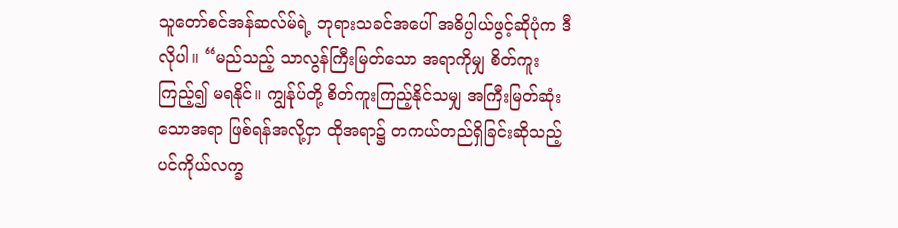သူတော်စင်အန်ဆလ်မ်ရဲ့ ဘုရားသခင်အပေါ် အဓိပ္ပါယ်ဖွင့်ဆိုပုံက ဒီလိုပါ။ “မည်သည့် သာလွန်ကြီးမြတ်သော အရာကိုမျှ စိတ်ကူးကြည့်၍ မရနိုင်။ ကျွန်ုပ်တို့ စိတ်ကူးကြည့်နိုင်သမျှ အကြီးမြတ်ဆုံးသောအရာ ဖြစ်ရန်အလို့ငှာ ထိုအရာ၌ တကယ်တည်ရှိခြင်းဆိုသည့် ပင်ကိုယ်လက္ခ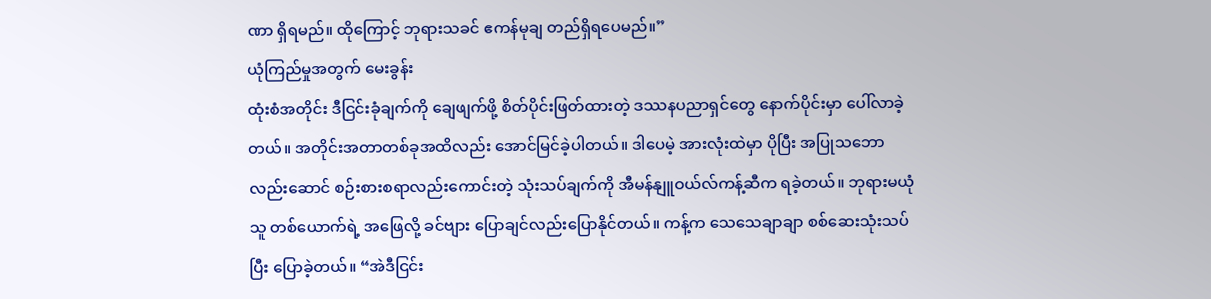ဏာ ရှိရမည်။ ထိုကြောင့် ဘုရားသခင် ဧကန်မုချ တည်ရှိရပေမည်။”
ယုံကြည်မှုအတွက် မေးခွန်း
ထုံးစံအတိုင်း ဒီငြင်းခုံချက်ကို ချေဖျက်ဖို့ စိတ်ပိုင်းဖြတ်ထားတဲ့ ဒဿနပညာရှင်တွေ နောက်ပိုင်းမှာ ပေါ်လာခဲ့တယ်။ အတိုင်းအတာတစ်ခုအထိလည်း အောင်မြင်ခဲ့ပါတယ်။ ဒါပေမဲ့ အားလုံးထဲမှာ ပိုပြီး အပြုသဘော လည်းဆောင် စဉ်းစားစရာလည်းကောင်းတဲ့ သုံးသပ်ချက်ကို အီမန်နျူဝယ်လ်ကန့်ဆီက ရခဲ့တယ်။ ဘုရားမယုံသူ တစ်ယောက်ရဲ့ အဖြေလို့ ခင်ဗျား ပြောချင်လည်းပြောနိုင်တယ်။ ကန့်က သေသေချာချာ စစ်ဆေးသုံးသပ်ပြီး ပြောခဲ့တယ်။ “အဲဒီငြင်း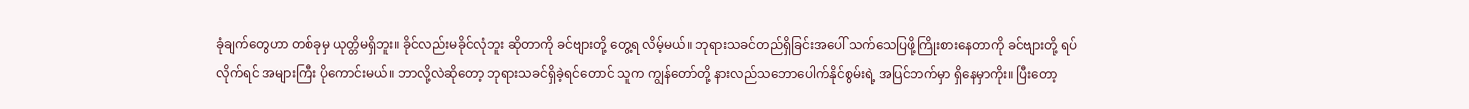ခုံချက်တွေဟာ တစ်ခုမှ ယုတ္တိမရှိဘူး။ ခိုင်လည်းမခိုင်လုံဘူး ဆိုတာကို ခင်ဗျားတို့ တွေ့ရ လိမ့်မယ်။ ဘုရားသခင်တည်ရှိခြင်းအပေါ် သက်သေပြဖို့ကြိုးစားနေတာကို ခင်ဗျားတို့ ရပ်လိုက်ရင် အများကြီး ပိုကောင်းမယ်။ ဘာလို့လဲဆိုတော့ ဘုရားသခင်ရှိခဲ့ရင်တောင် သူက ကျွန်တော်တို့ နားလည်သဘောပေါက်နိုင်စွမ်းရဲ့ အပြင်ဘက်မှာ ရှိနေမှာကိုး။ ပြီးတော့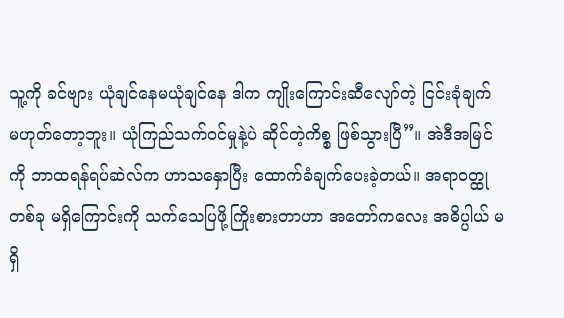သူ့ကို ခင်ဗျား ယုံချင်နေမယုံချင်နေ ဒါက ကျိုးကြောင်းဆီလျော်တဲ့ ငြင်းခုံချက် မဟုတ်တော့ဘူး။ ယုံကြည်သက်ဝင်မှုနဲ့ပဲ ဆိုင်တဲ့ကိစ္စ ဖြစ်သွားပြီ”။ အဲဒီအမြင်ကို ဘာထရန်ရပ်ဆဲလ်က ဟာသနှောပြီး ထောက်ခံချက်ပေးခဲ့တယ်။ အရာဝတ္ထုတစ်ခု မရှိကြောင်းကို သက်သေပြဖို့ကြိုးစားတာဟာ အတော်ကလေး အဓိပ္ပါယ် မရှိ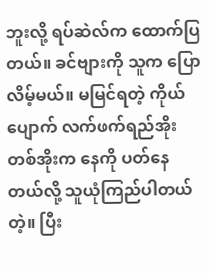ဘူးလို့ ရပ်ဆဲလ်က ထောက်ပြတယ်။ ခင်ဗျားကို သူက ပြောလိမ့်မယ်။ မမြင်ရတဲ့ ကိုယ်ပျောက် လက်ဖက်ရည်အိုးတစ်အိုးက နေကို ပတ်နေတယ်လို့ သူယုံကြည်ပါတယ်တဲ့။ ပြီး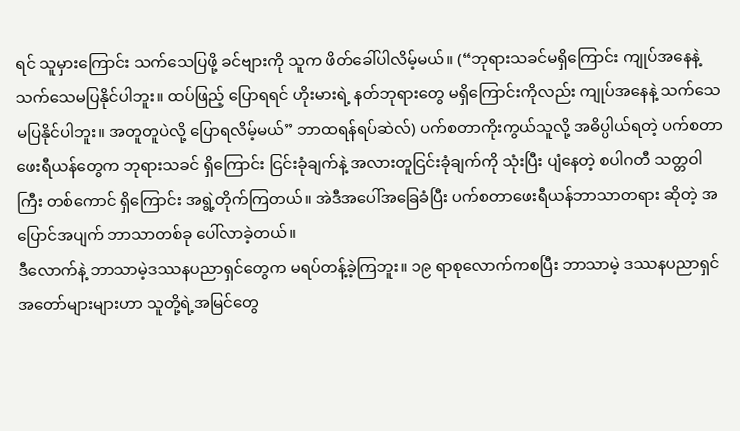ရင် သူမှားကြောင်း သက်သေပြဖို့ ခင်ဗျားကို သူက ဖိတ်ခေါ်ပါလိမ့်မယ်။ (“ဘုရားသခင်မရှိကြောင်း ကျုပ်အနေနဲ့ သက်သေမပြနိုင်ပါဘူး။ ထပ်ဖြည့် ပြောရရင် ဟိုးမားရဲ့ နတ်ဘုရားတွေ မရှိကြောင်းကိုလည်း ကျုပ်အနေနဲ့ သက်သေမပြနိုင်ပါဘူး။ အတူတူပဲလို့ ပြောရလိမ့်မယ်” ဘာထရန်ရပ်ဆဲလ်) ပက်စတာကိုးကွယ်သူလို့ အဓိပ္ပါယ်ရတဲ့ ပက်စတာဖေးရီယန်တွေက ဘုရားသခင် ရှိကြောင်း ငြင်းခုံချက်နဲ့ အလားတူငြင်းခုံချက်ကို သုံးပြီး ပျံနေတဲ့ စပါဂတီ သတ္တဝါကြီး တစ်ကောင် ရှိကြောင်း အရွဲ့တိုက်ကြတယ်။ အဲဒီအပေါ်အခြေခံပြီး ပက်စတာဖေးရီယန်ဘာသာတရား ဆိုတဲ့ အပြောင်အပျက် ဘာသာတစ်ခု ပေါ်လာခဲ့တယ်။
ဒီလောက်နဲ့ ဘာသာမဲ့ဒဿနပညာရှင်တွေက မရပ်တန့်ခဲ့ကြဘူး။ ၁၉ ရာစုလောက်ကစပြီး ဘာသာမဲ့ ဒဿနပညာရှင် အတော်များများဟာ သူတို့ရဲ့အမြင်တွေ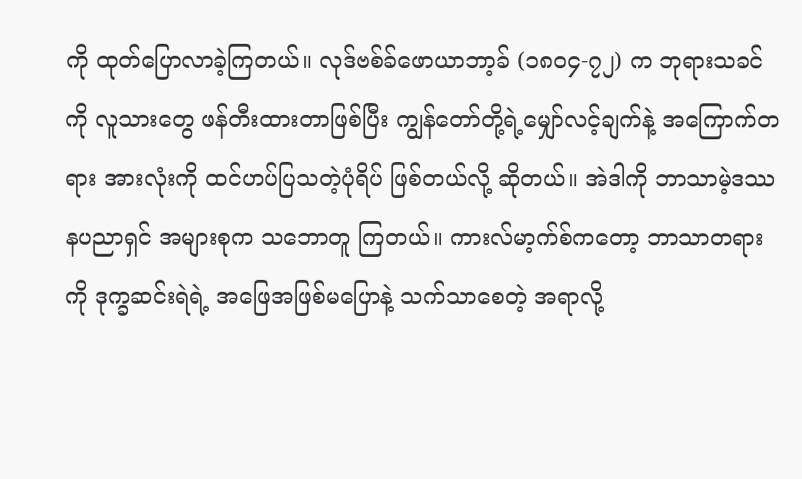ကို ထုတ်ပြောလာခဲ့ကြတယ်။ လုဒ်ဗစ်ခ်ဖောယာဘာ့ခ် (၁၈၀၄-၇၂) က ဘုရားသခင်ကို လူသားတွေ ဖန်တီးထားတာဖြစ်ပြီး ကျွန်တော်တို့ရဲ့မျှော်လင့်ချက်နဲ့ အကြောက်တရား အားလုံးကို ထင်ဟပ်ပြသတဲ့ပုံရိပ် ဖြစ်တယ်လို့ ဆိုတယ်။ အဲဒါကို ဘာသာမဲ့ဒဿနပညာရှင် အများစုက သဘောတူ ကြတယ်။ ကားလ်မာ့က်စ်ကတော့ ဘာသာတရားကို ဒုက္ခဆင်းရဲရဲ့ အဖြေအဖြစ်မပြောနဲ့ သက်သာစေတဲ့ အရာလို့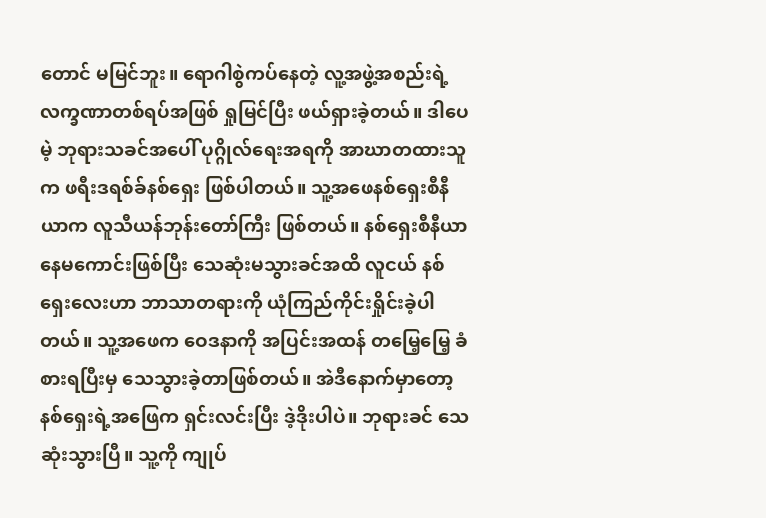တောင် မမြင်ဘူး။ ရောဂါစွဲကပ်နေတဲ့ လူ့အဖွဲ့အစည်းရဲ့ လက္ခဏာတစ်ရပ်အဖြစ် ရှုမြင်ပြီး ဖယ်ရှားခဲ့တယ်။ ဒါပေမဲ့ ဘုရားသခင်အပေါ် ပုဂ္ဂိုလ်ရေးအရကို အာဃာတထားသူက ဖရီးဒရစ်ခ်နစ်ရှေး ဖြစ်ပါတယ်။ သူ့အဖေနစ်ရှေးစီနီယာက လူသီယန်ဘုန်းတော်ကြီး ဖြစ်တယ်။ နစ်ရှေးစီနီယာ နေမကောင်းဖြစ်ပြီး သေဆုံးမသွားခင်အထိ လူငယ် နစ်ရှေးလေးဟာ ဘာသာတရားကို ယုံကြည်ကိုင်းရှိုင်းခဲ့ပါတယ်။ သူ့အဖေက ဝေဒနာကို အပြင်းအထန် တမြေ့မြေ့ ခံစားရပြီးမှ သေသွားခဲ့တာဖြစ်တယ်။ အဲဒီနောက်မှာတော့ နစ်ရှေးရဲ့အဖြေက ရှင်းလင်းပြီး ဒဲ့ဒိုးပါပဲ။ ဘုရားခင် သေဆုံးသွားပြီ။ သူ့ကို ကျုပ်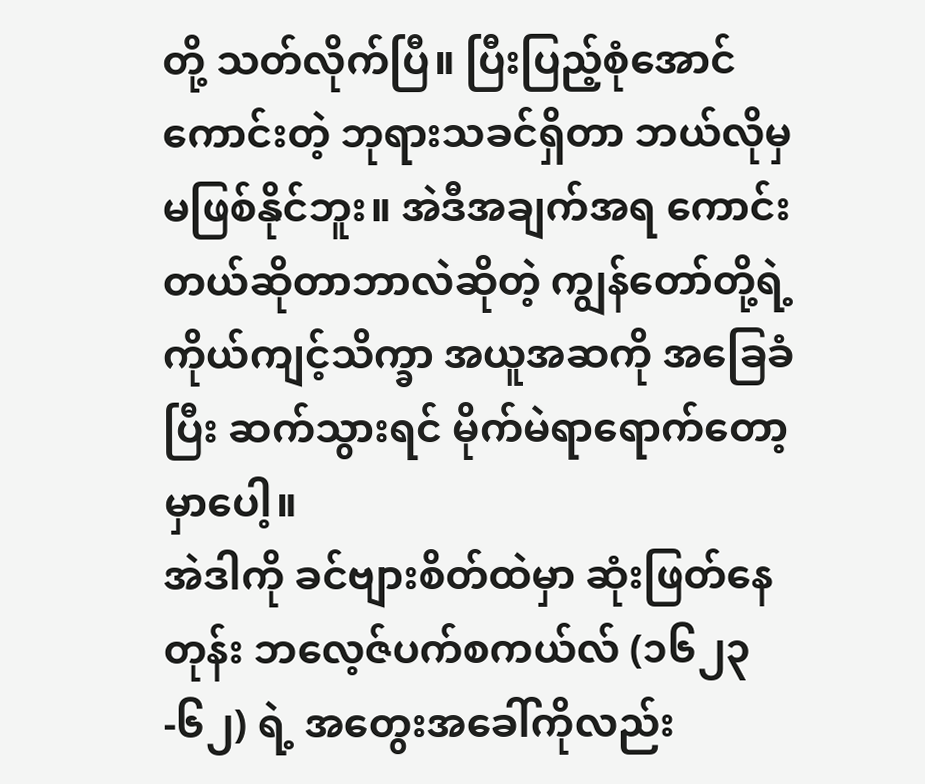တို့ သတ်လိုက်ပြီ။ ပြီးပြည့်စုံအောင် ကောင်းတဲ့ ဘုရားသခင်ရှိတာ ဘယ်လိုမှမဖြစ်နိုင်ဘူး။ အဲဒီအချက်အရ ကောင်းတယ်ဆိုတာဘာလဲဆိုတဲ့ ကျွန်တော်တို့ရဲ့ကိုယ်ကျင့်သိက္ခာ အယူအဆကို အခြေခံပြီး ဆက်သွားရင် မိုက်မဲရာရောက်တော့မှာပေါ့။
အဲဒါကို ခင်ဗျားစိတ်ထဲမှာ ဆုံးဖြတ်နေတုန်း ဘလေ့ဇ်ပက်စကယ်လ် (၁၆၂၃-၆၂) ရဲ့ အတွေးအခေါ်ကိုလည်း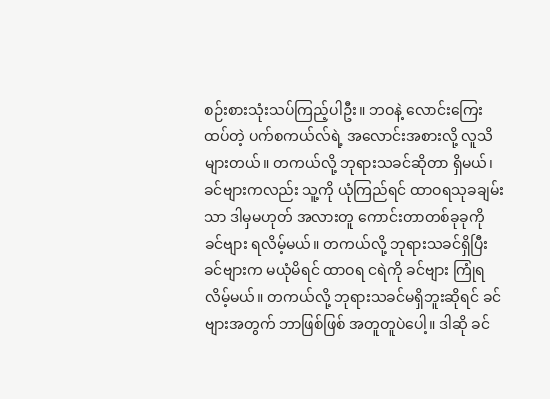စဉ်းစားသုံးသပ်ကြည့်ပါဦး။ ဘဝနဲ့ လောင်းကြေးထပ်တဲ့ ပက်စကယ်လ်ရဲ့ အလောင်းအစားလို့ လူသိများတယ်။ တကယ်လို့ ဘုရားသခင်ဆိုတာ ရှိမယ်၊ ခင်ဗျားကလည်း သူ့ကို ယုံကြည်ရင် ထာဝရသုခချမ်းသာ ဒါမှမဟုတ် အလားတူ ကောင်းတာတစ်ခုခုကို ခင်ဗျား ရလိမ့်မယ်။ တကယ်လို့ ဘုရားသခင်ရှိပြီး ခင်ဗျားက မယုံမိရင် ထာဝရ ငရဲကို ခင်ဗျား ကြုံရလိမ့်မယ်။ တကယ်လို့ ဘုရားသခင်မရှိဘူးဆိုရင် ခင်ဗျားအတွက် ဘာဖြစ်ဖြစ် အတူတူပဲပေါ့။ ဒါဆို ခင်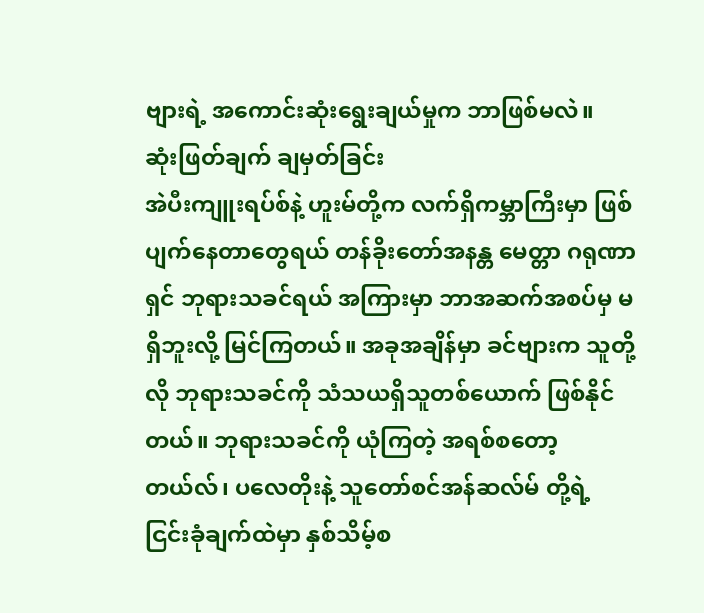ဗျားရဲ့ အကောင်းဆုံးရွေးချယ်မှုက ဘာဖြစ်မလဲ။
ဆုံးဖြတ်ချက် ချမှတ်ခြင်း
အဲပီးကျူးရပ်စ်နဲ့ ဟူးမ်တို့က လက်ရှိကမ္ဘာကြီးမှာ ဖြစ်ပျက်နေတာတွေရယ် တန်ခိုးတော်အနန္တ မေတ္တာ ဂရုဏာရှင် ဘုရားသခင်ရယ် အကြားမှာ ဘာအဆက်အစပ်မှ မရှိဘူးလို့ မြင်ကြတယ်။ အခုအချိန်မှာ ခင်ဗျားက သူတို့လို ဘုရားသခင်ကို သံသယရှိသူတစ်ယောက် ဖြစ်နိုင်တယ်။ ဘုရားသခင်ကို ယုံကြတဲ့ အရစ်စတော့တယ်လ်၊ ပလေတိုးနဲ့ သူတော်စင်အန်ဆလ်မ် တို့ရဲ့ ငြင်းခုံချက်ထဲမှာ နှစ်သိမ့်စ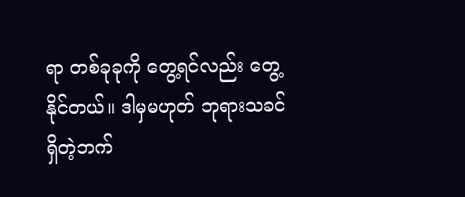ရာ တစ်ခုခုကို တွေ့ရင်လည်း တွေ့နိုင်တယ်။ ဒါမှမဟုတ် ဘုရားသခင် ရှိတဲ့ဘက်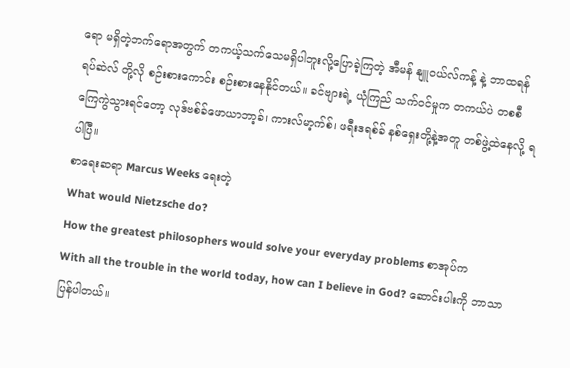ရော မရှိတဲ့ဘက်ရောအတွက် တကယ့်သက်သေမရှိပါဘူးလို့ပြောခဲ့ကြတဲ့ အီမန် နျူဝယ်လ်ကန့် နဲ့ ဘာထရန်ရပ်ဆဲလ် တို့လို စဉ်းစားကောင်း စဉ်းစားနေနိုင်တယ်။ ခင်ဗျားရဲ့ ယုံကြည် သက်ဝင်မှုက တကယ်ပဲ တစစီကြေကွဲသွားရင်တော့ လုဒ်ဗစ်ခ်ဖောယာဘာ့ခ်၊ ကားလ်မာ့က်စ်၊ ဖရီးဒရစ်ခ် နစ်ရှေးတို့နဲ့အတူ တစ်ဖွဲ့ထဲနေလို့ ရပါပြီ။
စာရေးဆရာ Marcus Weeks ရေးတဲ့
What would Nietzsche do?
How the greatest philosophers would solve your everyday problems စာအုပ်က
With all the trouble in the world today, how can I believe in God? ဆောင်းပါးကို ဘာသာပြန်ပါတယ်။